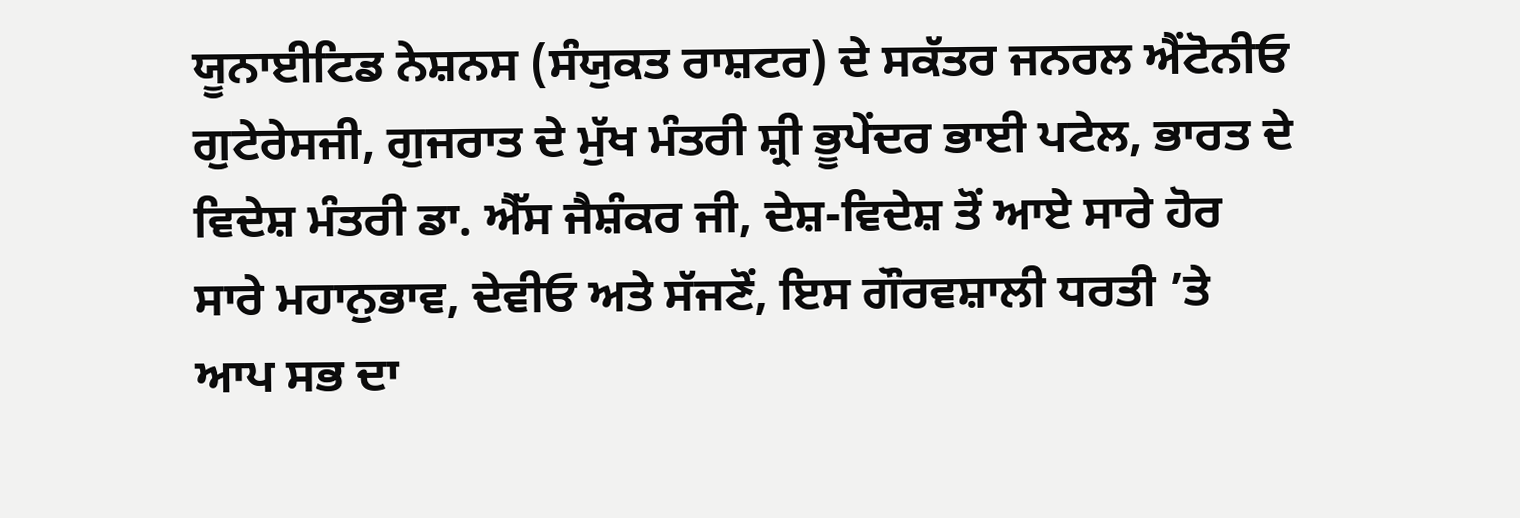ਯੂਨਾਈਟਿਡ ਨੇਸ਼ਨਸ (ਸੰਯੁਕਤ ਰਾਸ਼ਟਰ) ਦੇ ਸਕੱਤਰ ਜਨਰਲ ਐਂਟੋਨੀਓ ਗੁਟੇਰੇਸਜੀ, ਗੁਜਰਾਤ ਦੇ ਮੁੱਖ ਮੰਤਰੀ ਸ਼੍ਰੀ ਭੂਪੇਂਦਰ ਭਾਈ ਪਟੇਲ, ਭਾਰਤ ਦੇ ਵਿਦੇਸ਼ ਮੰਤਰੀ ਡਾ. ਐੱਸ ਜੈਸ਼ੰਕਰ ਜੀ, ਦੇਸ਼-ਵਿਦੇਸ਼ ਤੋਂ ਆਏ ਸਾਰੇ ਹੋਰ ਸਾਰੇ ਮਹਾਨੁਭਾਵ, ਦੇਵੀਓ ਅਤੇ ਸੱਜਣੋਂ, ਇਸ ਗੌਰਵਸ਼ਾਲੀ ਧਰਤੀ ’ਤੇ ਆਪ ਸਭ ਦਾ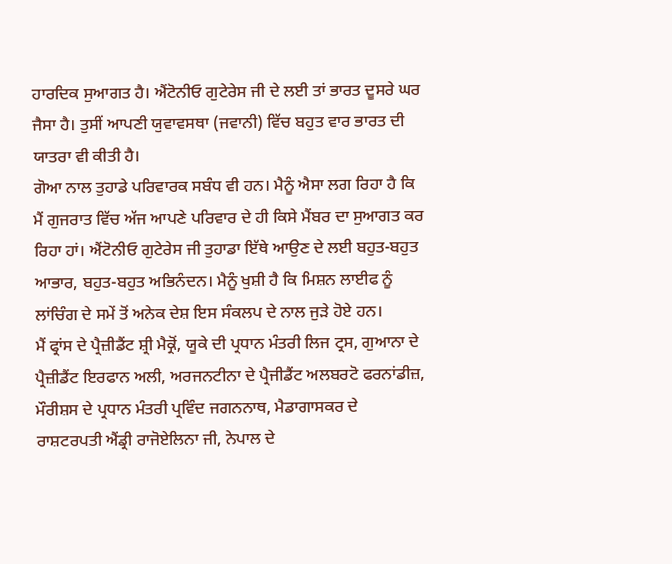ਹਾਰਦਿਕ ਸੁਆਗਤ ਹੈ। ਐਂਟੋਨੀਓ ਗੁਟੇਰੇਸ ਜੀ ਦੇ ਲਈ ਤਾਂ ਭਾਰਤ ਦੂਸਰੇ ਘਰ ਜੈਸਾ ਹੈ। ਤੁਸੀਂ ਆਪਣੀ ਯੁਵਾਵਸਥਾ (ਜਵਾਨੀ) ਵਿੱਚ ਬਹੁਤ ਵਾਰ ਭਾਰਤ ਦੀ ਯਾਤਰਾ ਵੀ ਕੀਤੀ ਹੈ।
ਗੋਆ ਨਾਲ ਤੁਹਾਡੇ ਪਰਿਵਾਰਕ ਸਬੰਧ ਵੀ ਹਨ। ਮੈਨੂੰ ਐਸਾ ਲਗ ਰਿਹਾ ਹੈ ਕਿ ਮੈਂ ਗੁਜਰਾਤ ਵਿੱਚ ਅੱਜ ਆਪਣੇ ਪਰਿਵਾਰ ਦੇ ਹੀ ਕਿਸੇ ਮੈਂਬਰ ਦਾ ਸੁਆਗਤ ਕਰ ਰਿਹਾ ਹਾਂ। ਐਂਟੋਨੀਓ ਗੁਟੇਰੇਸ ਜੀ ਤੁਹਾਡਾ ਇੱਥੇ ਆਉਣ ਦੇ ਲਈ ਬਹੁਤ-ਬਹੁਤ ਆਭਾਰ, ਬਹੁਤ-ਬਹੁਤ ਅਭਿਨੰਦਨ। ਮੈਨੂੰ ਖੁਸ਼ੀ ਹੈ ਕਿ ਮਿਸ਼ਨ ਲਾਈਫ ਨੂੰ ਲਾਂਚਿੰਗ ਦੇ ਸਮੇਂ ਤੋਂ ਅਨੇਕ ਦੇਸ਼ ਇਸ ਸੰਕਲਪ ਦੇ ਨਾਲ ਜੁੜੇ ਹੋਏ ਹਨ।
ਮੈਂ ਫ੍ਰਾਂਸ ਦੇ ਪ੍ਰੈਜ਼ੀਡੈਂਟ ਸ਼੍ਰੀ ਮੈਕ੍ਰੋਂ, ਯੂਕੇ ਦੀ ਪ੍ਰਧਾਨ ਮੰਤਰੀ ਲਿਜ ਟ੍ਰਸ, ਗੁਆਨਾ ਦੇ ਪ੍ਰੈਜ਼ੀਡੈਂਟ ਇਰਫਾਨ ਅਲੀ, ਅਰਜਨਟੀਨਾ ਦੇ ਪ੍ਰੈਜੀਡੈਂਟ ਅਲਬਰਟੋ ਫਰਨਾਂਡੀਜ਼, ਮੌਰੀਸ਼ਸ ਦੇ ਪ੍ਰਧਾਨ ਮੰਤਰੀ ਪ੍ਰਵਿੰਦ ਜਗਨਨਾਥ, ਮੈਡਾਗਾਸਕਰ ਦੇ ਰਾਸ਼ਟਰਪਤੀ ਐਂਡ੍ਰੀ ਰਾਜੋਏਲਿਨਾ ਜੀ, ਨੇਪਾਲ ਦੇ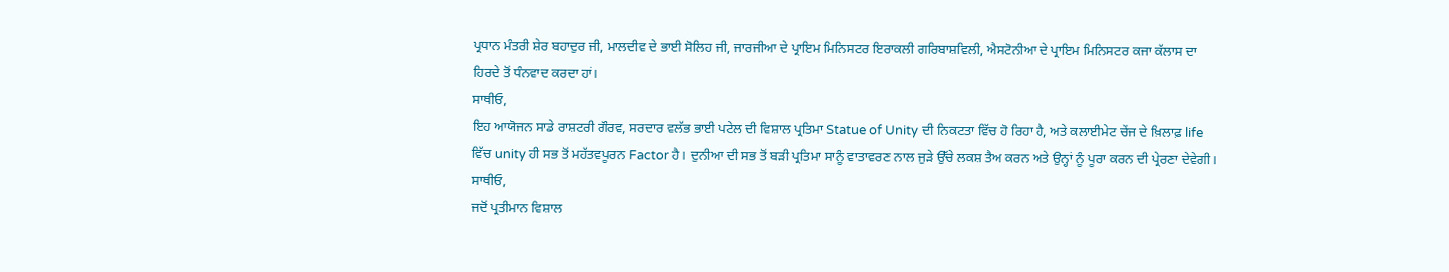ਪ੍ਰਧਾਨ ਮੰਤਰੀ ਸ਼ੇਰ ਬਹਾਦੁਰ ਜੀ, ਮਾਲਦੀਵ ਦੇ ਭਾਈ ਸੋਲਿਹ ਜੀ, ਜਾਰਜੀਆ ਦੇ ਪ੍ਰਾਇਮ ਮਿਨਿਸਟਰ ਇਰਾਕਲੀ ਗਰਿਬਾਸ਼ਵਿਲੀ, ਐਸਟੋਨੀਆ ਦੇ ਪ੍ਰਾਇਮ ਮਿਨਿਸਟਰ ਕਜਾ ਕੱਲਾਸ ਦਾ ਹਿਰਦੇ ਤੋਂ ਧੰਨਵਾਦ ਕਰਦਾ ਹਾਂ।
ਸਾਥੀਓ,
ਇਹ ਆਯੋਜਨ ਸਾਡੇ ਰਾਸ਼ਟਰੀ ਗੌਰਵ, ਸਰਦਾਰ ਵਲੱਭ ਭਾਈ ਪਟੇਲ ਦੀ ਵਿਸ਼ਾਲ ਪ੍ਰਤਿਮਾ Statue of Unity ਦੀ ਨਿਕਟਤਾ ਵਿੱਚ ਹੋ ਰਿਹਾ ਹੈ, ਅਤੇ ਕਲਾਈਮੇਟ ਚੇਂਜ ਦੇ ਖ਼ਿਲਾਫ਼ life ਵਿੱਚ unity ਹੀ ਸਭ ਤੋਂ ਮਹੱਤਵਪੂਰਨ Factor ਹੈ। ਦੁਨੀਆ ਦੀ ਸਭ ਤੋਂ ਬੜੀ ਪ੍ਰਤਿਮਾ ਸਾਨੂੰ ਵਾਤਾਵਰਣ ਨਾਲ ਜੁੜੇ ਉੱਚੇ ਲਕਸ਼ ਤੈਅ ਕਰਨ ਅਤੇ ਉਨ੍ਹਾਂ ਨੂੰ ਪੂਰਾ ਕਰਨ ਦੀ ਪ੍ਰੇਰਣਾ ਦੇਵੇਗੀ।
ਸਾਥੀਓ,
ਜਦੋਂ ਪ੍ਰਤੀਮਾਨ ਵਿਸ਼ਾਲ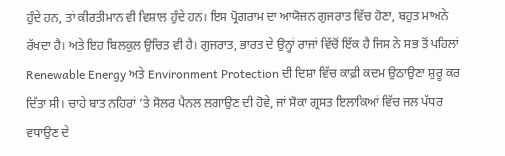ਹੁੰਦੇ ਹਨ, ਤਾਂ ਕੀਰਤੀਮਾਨ ਵੀ ਵਿਸ਼ਾਲ ਹੁੰਦੇ ਹਨ। ਇਸ ਪ੍ਰੋਗਰਾਮ ਦਾ ਆਯੋਜਨ ਗੁਜਰਾਤ ਵਿੱਚ ਹੋਣਾ, ਬਹੁਤ ਮਾਅਨੇ ਰੱਖਦਾ ਹੈ। ਅਤੇ ਇਹ ਬਿਲਕੁਲ ਉਚਿਤ ਵੀ ਹੈ। ਗੁਜਰਾਤ, ਭਾਰਤ ਦੇ ਉਨ੍ਹਾਂ ਰਾਜਾਂ ਵਿੱਚੋਂ ਇੱਕ ਹੈ ਜਿਸ ਨੇ ਸਭ ਤੋਂ ਪਹਿਲਾਂ Renewable Energy ਅਤੇ Environment Protection ਦੀ ਦਿਸ਼ਾ ਵਿੱਚ ਕਾਫ਼ੀ ਕਦਮ ਉਠਾਉਣਾ ਸ਼ੁਰੂ ਕਰ ਦਿੱਤਾ ਸੀ। ਚਾਹੇ ਬਾਤ ਨਹਿਰਾਂ ’ਤੇ ਸੋਲਰ ਪੈਨਲ ਲਗਾਉਣ ਦੀ ਹੋਵੇ, ਜਾਂ ਸੋਕਾ ਗ੍ਰਸਤ ਇਲਾਕਿਆਂ ਵਿੱਚ ਜਲ ਪੱਧਰ ਵਧਾਉਣ ਦੇ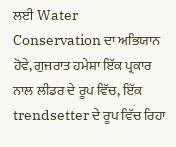ਲਈ Water Conservation ਦਾ ਅਭਿਯਾਨ ਹੋਵੇ, ਗੁਜਰਾਤ ਹਮੇਸ਼ਾ ਇੱਕ ਪ੍ਰਕਾਰ ਨਾਲ ਲੀਡਰ ਦੇ ਰੂਪ ਵਿੱਚ, ਇੱਕ trendsetter ਦੇ ਰੂਪ ਵਿੱਚ ਰਿਹਾ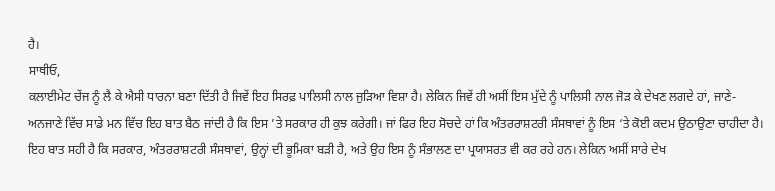ਹੈ।
ਸਾਥੀਓ,
ਕਲਾਈਮੇਟ ਚੇਂਜ ਨੂੰ ਲੈ ਕੇ ਐਸੀ ਧਾਰਨਾ ਬਣਾ ਦਿੱਤੀ ਹੈ ਜਿਵੇਂ ਇਹ ਸਿਰਫ਼ ਪਾਲਿਸੀ ਨਾਲ ਜੁੜਿਆ ਵਿਸ਼ਾ ਹੈ। ਲੇਕਿਨ ਜਿਵੇਂ ਹੀ ਅਸੀਂ ਇਸ ਮੁੱਦੇ ਨੂੰ ਪਾਲਿਸੀ ਨਾਲ ਜੋੜ ਕੇ ਦੇਖਣ ਲਗਦੇ ਹਾਂ, ਜਾਣੇ-ਅਨਜਾਣੇ ਵਿੱਚ ਸਾਡੇ ਮਨ ਵਿੱਚ ਇਹ ਬਾਤ ਬੈਠ ਜਾਂਦੀ ਹੈ ਕਿ ਇਸ ’ਤੇ ਸਰਕਾਰ ਹੀ ਕੁਝ ਕਰੇਗੀ। ਜਾਂ ਫਿਰ ਇਹ ਸੋਚਦੇ ਹਾਂ ਕਿ ਅੰਤਰਰਾਸ਼ਟਰੀ ਸੰਸਥਾਵਾਂ ਨੂੰ ਇਸ ‘ਤੇ ਕੋਈ ਕਦਮ ਉਠਾਉਣਾ ਚਾਹੀਦਾ ਹੈ।
ਇਹ ਬਾਤ ਸਹੀ ਹੈ ਕਿ ਸਰਕਾਰ, ਅੰਤਰਰਾਸ਼ਟਰੀ ਸੰਸਥਾਵਾਂ, ਉਨ੍ਹਾਂ ਦੀ ਭੂਮਿਕਾ ਬੜੀ ਹੈ, ਅਤੇ ਉਹ ਇਸ ਨੂੰ ਸੰਭਾਲਣ ਦਾ ਪ੍ਰਯਾਸਰਤ ਵੀ ਕਰ ਰਹੇ ਹਨ। ਲੇਕਿਨ ਅਸੀਂ ਸਾਰੇ ਦੇਖ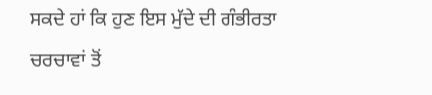ਸਕਦੇ ਹਾਂ ਕਿ ਹੁਣ ਇਸ ਮੁੱਦੇ ਦੀ ਗੰਭੀਰਤਾ ਚਰਚਾਵਾਂ ਤੋਂ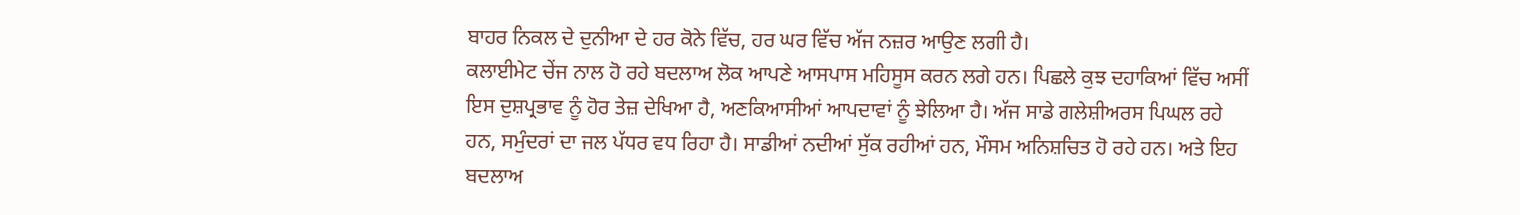ਬਾਹਰ ਨਿਕਲ ਦੇ ਦੁਨੀਆ ਦੇ ਹਰ ਕੋਨੇ ਵਿੱਚ, ਹਰ ਘਰ ਵਿੱਚ ਅੱਜ ਨਜ਼ਰ ਆਉਣ ਲਗੀ ਹੈ।
ਕਲਾਈਮੇਟ ਚੇਂਜ ਨਾਲ ਹੋ ਰਹੇ ਬਦਲਾਅ ਲੋਕ ਆਪਣੇ ਆਸਪਾਸ ਮਹਿਸੂਸ ਕਰਨ ਲਗੇ ਹਨ। ਪਿਛਲੇ ਕੁਝ ਦਹਾਕਿਆਂ ਵਿੱਚ ਅਸੀਂ ਇਸ ਦੁਸ਼ਪ੍ਰਭਾਵ ਨੂੰ ਹੋਰ ਤੇਜ਼ ਦੇਖਿਆ ਹੈ, ਅਣਕਿਆਸੀਆਂ ਆਪਦਾਵਾਂ ਨੂੰ ਝੇਲਿਆ ਹੈ। ਅੱਜ ਸਾਡੇ ਗਲੇਸ਼ੀਅਰਸ ਪਿਘਲ ਰਹੇ ਹਨ, ਸਮੁੰਦਰਾਂ ਦਾ ਜਲ ਪੱਧਰ ਵਧ ਰਿਹਾ ਹੈ। ਸਾਡੀਆਂ ਨਦੀਆਂ ਸੁੱਕ ਰਹੀਆਂ ਹਨ, ਮੌਸਮ ਅਨਿਸ਼ਚਿਤ ਹੋ ਰਹੇ ਹਨ। ਅਤੇ ਇਹ ਬਦਲਾਅ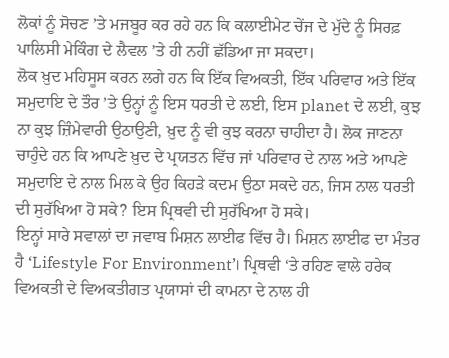ਲੋਕਾਂ ਨੂੰ ਸੋਚਣ ’ਤੇ ਮਜਬੂਰ ਕਰ ਰਹੇ ਹਨ ਕਿ ਕਲਾਈਮੇਟ ਚੇਂਜ ਦੇ ਮੁੱਦੇ ਨੂੰ ਸਿਰਫ਼ ਪਾਲਿਸੀ ਮੇਕਿੰਗ ਦੇ ਲੈਵਲ ’ਤੇ ਹੀ ਨਹੀਂ ਛੱਡਿਆ ਜਾ ਸਕਦਾ।
ਲੋਕ ਖ਼ੁਦ ਮਹਿਸੂਸ ਕਰਨ ਲਗੇ ਹਨ ਕਿ ਇੱਕ ਵਿਅਕਤੀ, ਇੱਕ ਪਰਿਵਾਰ ਅਤੇ ਇੱਕ ਸਮੁਦਾਇ ਦੇ ਤੌਰ ’ਤੇ ਉਨ੍ਹਾਂ ਨੂੰ ਇਸ ਧਰਤੀ ਦੇ ਲਈ, ਇਸ planet ਦੇ ਲਈ, ਕੁਝ ਨਾ ਕੁਝ ਜ਼ਿੰਮੇਵਾਰੀ ਉਠਾਉਣੀ, ਖ਼ੁਦ ਨੂੰ ਵੀ ਕੁਝ ਕਰਨਾ ਚਾਹੀਦਾ ਹੈ। ਲੋਕ ਜਾਣਨਾ ਚਾਹੁੰਦੇ ਹਨ ਕਿ ਆਪਣੇ ਖ਼ੁਦ ਦੇ ਪ੍ਰਯਤਨ ਵਿੱਚ ਜਾਂ ਪਰਿਵਾਰ ਦੇ ਨਾਲ ਅਤੇ ਆਪਣੇ ਸਮੁਦਾਇ ਦੇ ਨਾਲ ਮਿਲ ਕੇ ਉਹ ਕਿਹੜੇ ਕਦਮ ਉਠਾ ਸਕਦੇ ਹਨ, ਜਿਸ ਨਾਲ ਧਰਤੀ ਦੀ ਸੁਰੱਖਿਆ ਹੋ ਸਕੇ? ਇਸ ਪ੍ਰਿਥਵੀ ਦੀ ਸੁਰੱਖਿਆ ਹੋ ਸਕੇ।
ਇਨ੍ਹਾਂ ਸਾਰੇ ਸਵਾਲਾਂ ਦਾ ਜਵਾਬ ਮਿਸ਼ਨ ਲਾਈਫ ਵਿੱਚ ਹੈ। ਮਿਸ਼ਨ ਲਾਈਫ ਦਾ ਮੰਤਰ ਹੈ ‘Lifestyle For Environment’। ਪ੍ਰਿਥਵੀ ‘ਤੇ ਰਹਿਣ ਵਾਲੇ ਹਰੇਕ ਵਿਅਕਤੀ ਦੇ ਵਿਅਕਤੀਗਤ ਪ੍ਰਯਾਸਾਂ ਦੀ ਕਾਮਨਾ ਦੇ ਨਾਲ ਹੀ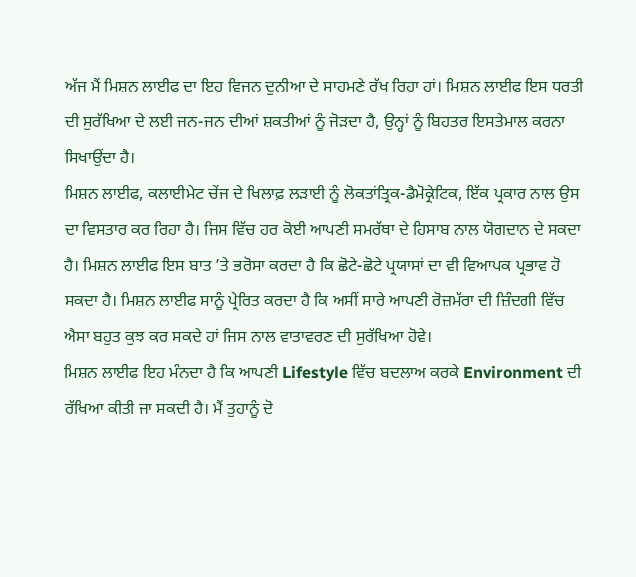ਅੱਜ ਮੈਂ ਮਿਸ਼ਨ ਲਾਈਫ ਦਾ ਇਹ ਵਿਜਨ ਦੁਨੀਆ ਦੇ ਸਾਹਮਣੇ ਰੱਖ ਰਿਹਾ ਹਾਂ। ਮਿਸ਼ਨ ਲਾਈਫ ਇਸ ਧਰਤੀ ਦੀ ਸੁਰੱਖਿਆ ਦੇ ਲਈ ਜਨ-ਜਨ ਦੀਆਂ ਸ਼ਕਤੀਆਂ ਨੂੰ ਜੋੜਦਾ ਹੈ, ਉਨ੍ਹਾਂ ਨੂੰ ਬਿਹਤਰ ਇਸਤੇਮਾਲ ਕਰਨਾ ਸਿਖਾਉਂਦਾ ਹੈ।
ਮਿਸ਼ਨ ਲਾਈਫ, ਕਲਾਈਮੇਟ ਚੇਂਜ ਦੇ ਖਿਲਾਫ਼ ਲੜਾਈ ਨੂੰ ਲੋਕਤਾਂਤ੍ਰਿਕ-ਡੈਮੋਕ੍ਰੇਟਿਕ, ਇੱਕ ਪ੍ਰਕਾਰ ਨਾਲ ਉਸ ਦਾ ਵਿਸਤਾਰ ਕਰ ਰਿਹਾ ਹੈ। ਜਿਸ ਵਿੱਚ ਹਰ ਕੋਈ ਆਪਣੀ ਸਮਰੱਥਾ ਦੇ ਹਿਸਾਬ ਨਾਲ ਯੋਗਦਾਨ ਦੇ ਸਕਦਾ ਹੈ। ਮਿਸ਼ਨ ਲਾਈਫ ਇਸ ਬਾਤ ’ਤੇ ਭਰੋਸਾ ਕਰਦਾ ਹੈ ਕਿ ਛੋਟੇ-ਛੋਟੇ ਪ੍ਰਯਾਸਾਂ ਦਾ ਵੀ ਵਿਆਪਕ ਪ੍ਰਭਾਵ ਹੋ ਸਕਦਾ ਹੈ। ਮਿਸ਼ਨ ਲਾਈਫ ਸਾਨੂੰ ਪ੍ਰੇਰਿਤ ਕਰਦਾ ਹੈ ਕਿ ਅਸੀਂ ਸਾਰੇ ਆਪਣੀ ਰੋਜ਼ਮੱਰਾ ਦੀ ਜ਼ਿੰਦਗੀ ਵਿੱਚ ਐਸਾ ਬਹੁਤ ਕੁਝ ਕਰ ਸਕਦੇ ਹਾਂ ਜਿਸ ਨਾਲ ਵਾਤਾਵਰਣ ਦੀ ਸੁਰੱਖਿਆ ਹੋਵੇ।
ਮਿਸ਼ਨ ਲਾਈਫ ਇਹ ਮੰਨਦਾ ਹੈ ਕਿ ਆਪਣੀ Lifestyle ਵਿੱਚ ਬਦਲਾਅ ਕਰਕੇ Environment ਦੀ ਰੱਖਿਆ ਕੀਤੀ ਜਾ ਸਕਦੀ ਹੈ। ਮੈਂ ਤੁਹਾਨੂੰ ਦੋ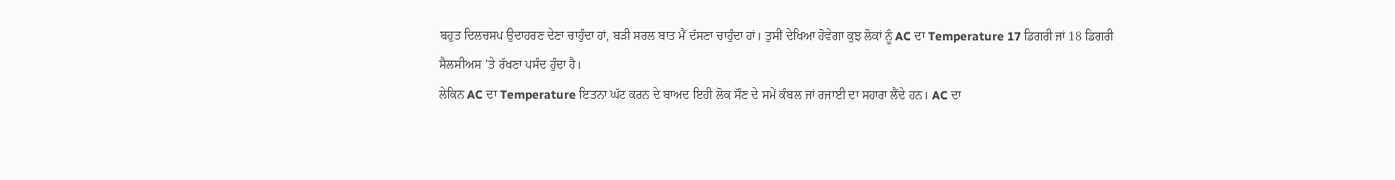ਬਹੁਤ ਦਿਲਚਸਪ ਉਦਾਹਰਣ ਦੇਣਾ ਚਾਹੁੰਦਾ ਹਾਂ, ਬੜੀ ਸਰਲ ਬਾਤ ਮੈਂ ਦੱਸਣਾ ਚਾਹੁੰਦਾ ਹਾਂ। ਤੁਸੀਂ ਦੇਖਿਆ ਹੋਵੇਗਾ ਕੁਝ ਲੋਕਾਂ ਨੂੰ AC ਦਾ Temperature 17 ਡਿਗਰੀ ਜਾਂ 18 ਡਿਗਰੀ ਸੈਲਸੀਅਸ ’ਤੇ ਰੱਖਣਾ ਪਸੰਦ ਹੁੰਦਾ ਹੈ।
ਲੇਕਿਨ AC ਦਾ Temperature ਇਤਨਾ ਘੱਟ ਕਰਨ ਦੇ ਬਾਅਦ ਇਹੀ ਲੋਕ ਸੌਣ ਦੇ ਸਮੇਂ ਕੰਬਲ ਜਾਂ ਰਜਾਈ ਦਾ ਸਹਾਰਾ ਲੈਂਦੇ ਹਨ। AC ਦਾ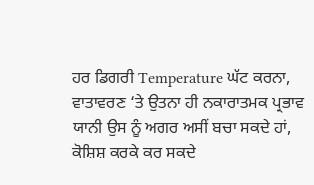ਹਰ ਡਿਗਰੀ Temperature ਘੱਟ ਕਰਨਾ, ਵਾਤਾਵਰਣ ‘ਤੇ ਉਤਨਾ ਹੀ ਨਕਾਰਾਤਮਕ ਪ੍ਰਭਾਵ ਯਾਨੀ ਉਸ ਨੂੰ ਅਗਰ ਅਸੀਂ ਬਚਾ ਸਕਦੇ ਹਾਂ, ਕੋਸ਼ਿਸ਼ ਕਰਕੇ ਕਰ ਸਕਦੇ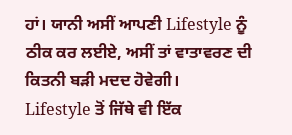ਹਾਂ। ਯਾਨੀ ਅਸੀਂ ਆਪਣੀ Lifestyle ਨੂੰ ਠੀਕ ਕਰ ਲਈਏ, ਅਸੀਂ ਤਾਂ ਵਾਤਾਵਰਣ ਦੀ ਕਿਤਨੀ ਬੜੀ ਮਦਦ ਹੋਵੇਗੀ।
Lifestyle ਤੋਂ ਜਿੱਥੇ ਵੀ ਇੱਕ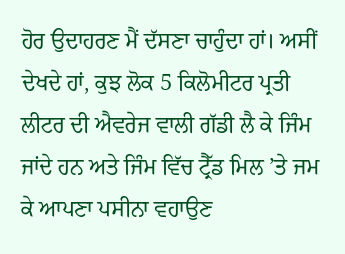ਹੋਰ ਉਦਾਹਰਣ ਮੈਂ ਦੱਸਣਾ ਚਾਹੁੰਦਾ ਹਾਂ। ਅਸੀਂ ਦੇਖਦੇ ਹਾਂ, ਕੁਝ ਲੋਕ 5 ਕਿਲੋਮੀਟਰ ਪ੍ਰਤੀ ਲੀਟਰ ਦੀ ਐਵਰੇਜ ਵਾਲੀ ਗੱਡੀ ਲੈ ਕੇ ਜਿੰਮ ਜਾਂਦੇ ਹਨ ਅਤੇ ਜਿੰਮ ਵਿੱਚ ਟ੍ਰੈੱਡ ਮਿਲ ’ਤੇ ਜਮ ਕੇ ਆਪਣਾ ਪਸੀਨਾ ਵਹਾਉਣ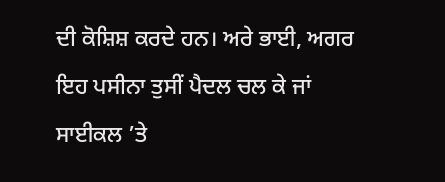ਦੀ ਕੋਸ਼ਿਸ਼ ਕਰਦੇ ਹਨ। ਅਰੇ ਭਾਈ, ਅਗਰ ਇਹ ਪਸੀਨਾ ਤੁਸੀਂ ਪੈਦਲ ਚਲ ਕੇ ਜਾਂ ਸਾਈਕਲ ’ਤੇ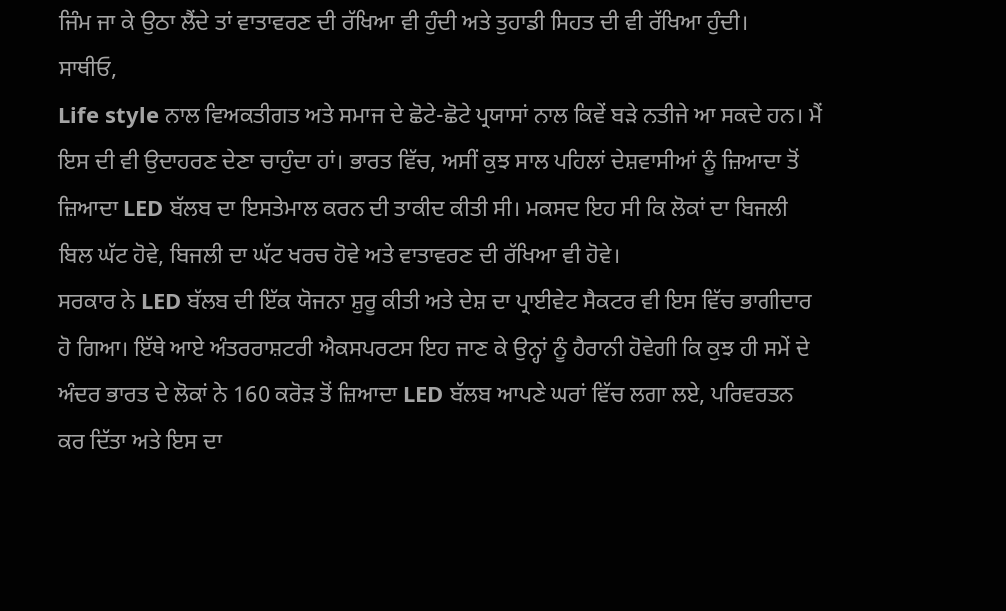ਜਿੰਮ ਜਾ ਕੇ ਉਠਾ ਲੈਂਦੇ ਤਾਂ ਵਾਤਾਵਰਣ ਦੀ ਰੱਖਿਆ ਵੀ ਹੁੰਦੀ ਅਤੇ ਤੁਹਾਡੀ ਸਿਹਤ ਦੀ ਵੀ ਰੱਖਿਆ ਹੁੰਦੀ।
ਸਾਥੀਓ,
Life style ਨਾਲ ਵਿਅਕਤੀਗਤ ਅਤੇ ਸਮਾਜ ਦੇ ਛੋਟੇ-ਛੋਟੇ ਪ੍ਰਯਾਸਾਂ ਨਾਲ ਕਿਵੇਂ ਬੜੇ ਨਤੀਜੇ ਆ ਸਕਦੇ ਹਨ। ਮੈਂ ਇਸ ਦੀ ਵੀ ਉਦਾਹਰਣ ਦੇਣਾ ਚਾਹੁੰਦਾ ਹਾਂ। ਭਾਰਤ ਵਿੱਚ, ਅਸੀਂ ਕੁਝ ਸਾਲ ਪਹਿਲਾਂ ਦੇਸ਼ਵਾਸੀਆਂ ਨੂੰ ਜ਼ਿਆਦਾ ਤੋਂ ਜ਼ਿਆਦਾ LED ਬੱਲਬ ਦਾ ਇਸਤੇਮਾਲ ਕਰਨ ਦੀ ਤਾਕੀਦ ਕੀਤੀ ਸੀ। ਮਕਸਦ ਇਹ ਸੀ ਕਿ ਲੋਕਾਂ ਦਾ ਬਿਜਲੀ ਬਿਲ ਘੱਟ ਹੋਵੇ, ਬਿਜਲੀ ਦਾ ਘੱਟ ਖਰਚ ਹੋਵੇ ਅਤੇ ਵਾਤਾਵਰਣ ਦੀ ਰੱਖਿਆ ਵੀ ਹੋਵੇ।
ਸਰਕਾਰ ਨੇ LED ਬੱਲਬ ਦੀ ਇੱਕ ਯੋਜਨਾ ਸ਼ੁਰੂ ਕੀਤੀ ਅਤੇ ਦੇਸ਼ ਦਾ ਪ੍ਰਾਈਵੇਟ ਸੈਕਟਰ ਵੀ ਇਸ ਵਿੱਚ ਭਾਗੀਦਾਰ ਹੋ ਗਿਆ। ਇੱਥੇ ਆਏ ਅੰਤਰਰਾਸ਼ਟਰੀ ਐਕਸਪਰਟਸ ਇਹ ਜਾਣ ਕੇ ਉਨ੍ਹਾਂ ਨੂੰ ਹੈਰਾਨੀ ਹੋਵੇਗੀ ਕਿ ਕੁਝ ਹੀ ਸਮੇਂ ਦੇ ਅੰਦਰ ਭਾਰਤ ਦੇ ਲੋਕਾਂ ਨੇ 160 ਕਰੋੜ ਤੋਂ ਜ਼ਿਆਦਾ LED ਬੱਲਬ ਆਪਣੇ ਘਰਾਂ ਵਿੱਚ ਲਗਾ ਲਏ, ਪਰਿਵਰਤਨ ਕਰ ਦਿੱਤਾ ਅਤੇ ਇਸ ਦਾ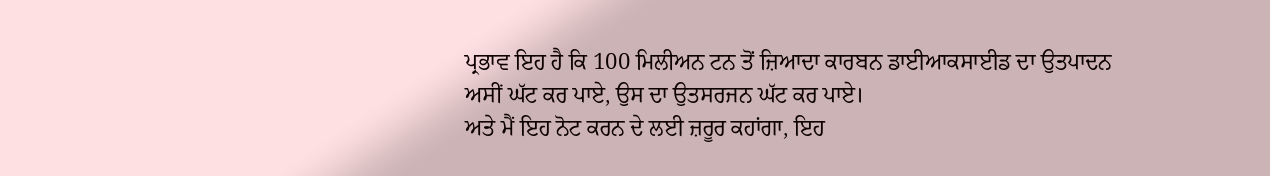ਪ੍ਰਭਾਵ ਇਹ ਹੈ ਕਿ 100 ਮਿਲੀਅਨ ਟਨ ਤੋਂ ਜ਼ਿਆਦਾ ਕਾਰਬਨ ਡਾਈਆਕਸਾਈਡ ਦਾ ਉਤਪਾਦਨ ਅਸੀਂ ਘੱਟ ਕਰ ਪਾਏ, ਉਸ ਦਾ ਉਤਸਰਜਨ ਘੱਟ ਕਰ ਪਾਏ।
ਅਤੇ ਮੈਂ ਇਹ ਨੋਟ ਕਰਨ ਦੇ ਲਈ ਜ਼ਰੂਰ ਕਹਾਂਗਾ, ਇਹ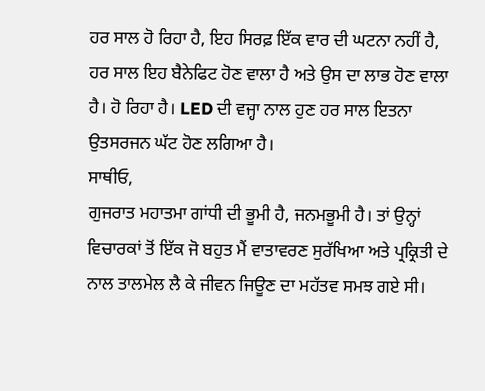ਹਰ ਸਾਲ ਹੋ ਰਿਹਾ ਹੈ, ਇਹ ਸਿਰਫ਼ ਇੱਕ ਵਾਰ ਦੀ ਘਟਨਾ ਨਹੀਂ ਹੈ, ਹਰ ਸਾਲ ਇਹ ਬੈਨੇਫਿਟ ਹੋਣ ਵਾਲਾ ਹੈ ਅਤੇ ਉਸ ਦਾ ਲਾਭ ਹੋਣ ਵਾਲਾ ਹੈ। ਹੋ ਰਿਹਾ ਹੈ। LED ਦੀ ਵਜ੍ਹਾ ਨਾਲ ਹੁਣ ਹਰ ਸਾਲ ਇਤਨਾ ਉਤਸਰਜਨ ਘੱਟ ਹੋਣ ਲਗਿਆ ਹੈ।
ਸਾਥੀਓ,
ਗੁਜਰਾਤ ਮਹਾਤਮਾ ਗਾਂਧੀ ਦੀ ਭੂਮੀ ਹੈ, ਜਨਮਭੂਮੀ ਹੈ। ਤਾਂ ਉਨ੍ਹਾਂ ਵਿਚਾਰਕਾਂ ਤੋਂ ਇੱਕ ਜੋ ਬਹੁਤ ਮੈਂ ਵਾਤਾਵਰਣ ਸੁਰੱਖਿਆ ਅਤੇ ਪ੍ਰਕ੍ਰਿਤੀ ਦੇ ਨਾਲ ਤਾਲਮੇਲ ਲੈ ਕੇ ਜੀਵਨ ਜਿਊਣ ਦਾ ਮਹੱਤਵ ਸਮਝ ਗਏ ਸੀ।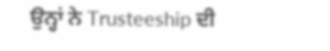ਉਨ੍ਹਾਂ ਨੇ Trusteeship ਦੀ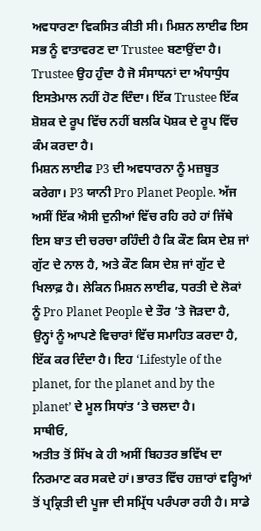ਅਵਧਾਰਣਾ ਵਿਕਸਿਤ ਕੀਤੀ ਸੀ। ਮਿਸ਼ਨ ਲਾਈਫ ਇਸ ਸਭ ਨੂੰ ਵਾਤਾਵਰਣ ਦਾ Trustee ਬਣਾਉਂਦਾ ਹੈ। Trustee ਉਹ ਹੁੰਦਾ ਹੈ ਜੋ ਸੰਸਾਧਨਾਂ ਦਾ ਅੰਧਾਧੁੰਧ ਇਸਤੇਮਾਲ ਨਹੀਂ ਹੋਣ ਦਿੰਦਾ। ਇੱਕ Trustee ਇੱਕ ਸ਼ੋਸ਼ਕ ਦੇ ਰੂਪ ਵਿੱਚ ਨਹੀਂ ਬਲਕਿ ਪੋਸ਼ਕ ਦੇ ਰੂਪ ਵਿੱਚ ਕੰਮ ਕਰਦਾ ਹੈ।
ਮਿਸ਼ਨ ਲਾਈਫ P3 ਦੀ ਅਵਧਾਰਨਾ ਨੂੰ ਮਜ਼ਬੂਤ ਕਰੇਗਾ। P3 ਯਾਨੀ Pro Planet People. ਅੱਜ ਅਸੀਂ ਇੱਕ ਐਸੀ ਦੁਨੀਆਂ ਵਿੱਚ ਰਹਿ ਰਹੇ ਹਾਂ ਜਿੱਥੇ ਇਸ ਬਾਤ ਦੀ ਚਰਚਾ ਰਹਿੰਦੀ ਹੈ ਕਿ ਕੌਣ ਕਿਸ ਦੇਸ਼ ਜਾਂ ਗੁੱਟ ਦੇ ਨਾਲ ਹੈ, ਅਤੇ ਕੌਣ ਕਿਸ ਦੇਸ਼ ਜਾਂ ਗੁੱਟ ਦੇ ਖਿਲਾਫ਼ ਹੈ। ਲੇਕਿਨ ਮਿਸ਼ਨ ਲਾਈਫ, ਧਰਤੀ ਦੇ ਲੋਕਾਂ ਨੂੰ Pro Planet People ਦੇ ਤੌਰ ’ਤੇ ਜੋੜਦਾ ਹੈ, ਉਨ੍ਹਾਂ ਨੂੰ ਆਪਣੇ ਵਿਚਾਰਾਂ ਵਿੱਚ ਸਮਾਹਿਤ ਕਰਦਾ ਹੈ, ਇੱਕ ਕਰ ਦਿੰਦਾ ਹੈ। ਇਹ ‘Lifestyle of the planet, for the planet and by the planet’ ਦੇ ਮੂਲ ਸਿਧਾਂਤ ‘ਤੇ ਚਲਦਾ ਹੈ।
ਸਾਥੀਓ,
ਅਤੀਤ ਤੋਂ ਸਿੱਖ ਕੇ ਹੀ ਅਸੀਂ ਬਿਹਤਰ ਭਵਿੱਖ ਦਾ ਨਿਰਮਾਣ ਕਰ ਸਕਦੇ ਹਾਂ। ਭਾਰਤ ਵਿੱਚ ਹਜ਼ਾਰਾਂ ਵਰ੍ਹਿਆਂ ਤੋਂ ਪ੍ਰਕ੍ਰਿਤੀ ਦੀ ਪੂਜਾ ਦੀ ਸਮ੍ਰਿੱਧ ਪਰੰਪਰਾ ਰਹੀ ਹੈ। ਸਾਡੇ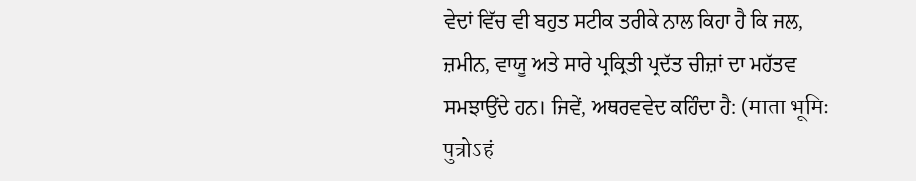ਵੇਦਾਂ ਵਿੱਚ ਵੀ ਬਹੁਤ ਸਟੀਕ ਤਰੀਕੇ ਨਾਲ ਕਿਹਾ ਹੈ ਕਿ ਜਲ, ਜ਼ਮੀਨ, ਵਾਯੂ ਅਤੇ ਸਾਰੇ ਪ੍ਰਕ੍ਰਿਤੀ ਪ੍ਰਦੱਤ ਚੀਜ਼ਾਂ ਦਾ ਮਹੱਤਵ ਸਮਝਾਉਂਦੇ ਹਨ। ਜਿਵੇਂ, ਅਥਰਵਵੇਦ ਕਹਿੰਦਾ ਹੈ: (माता भूमिः पुत्रोऽहं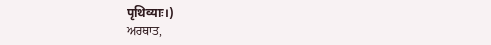पृथिव्याः।)
ਅਰਥਾਤ,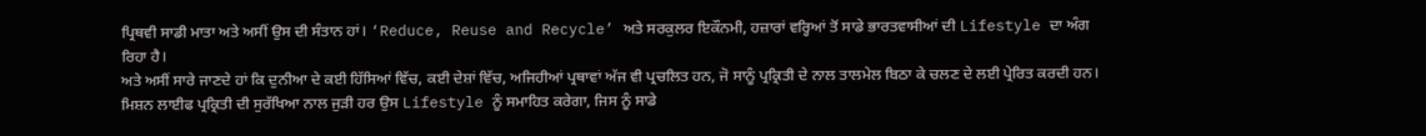ਪ੍ਰਿਥਵੀ ਸਾਡੀ ਮਾਤਾ ਅਤੇ ਅਸੀਂ ਉਸ ਦੀ ਸੰਤਾਨ ਹਾਂ। ‘Reduce, Reuse and Recycle’ ਅਤੇ ਸਰਕੁਲਰ ਇਕੌਨਮੀ, ਹਜ਼ਾਰਾਂ ਵਰ੍ਹਿਆਂ ਤੋਂ ਸਾਡੇ ਭਾਰਤਵਾਸੀਆਂ ਦੀ Lifestyle ਦਾ ਅੰਗ ਰਿਹਾ ਹੈ।
ਅਤੇ ਅਸੀਂ ਸਾਰੇ ਜਾਣਦੇ ਹਾਂ ਕਿ ਦੁਨੀਆ ਦੇ ਕਈ ਹਿੱਸਿਆਂ ਵਿੱਚ, ਕਈ ਦੇਸ਼ਾਂ ਵਿੱਚ, ਅਜਿਹੀਆਂ ਪ੍ਰਥਾਵਾਂ ਅੱਜ ਵੀ ਪ੍ਰਚਲਿਤ ਹਨ, ਜੋ ਸਾਨੂੰ ਪ੍ਰਕ੍ਰਿਤੀ ਦੇ ਨਾਲ ਤਾਲਮੇਲ ਬਿਠਾ ਕੇ ਚਲਣ ਦੇ ਲਈ ਪ੍ਰੇਰਿਤ ਕਰਦੀ ਹਨ। ਮਿਸ਼ਨ ਲਾਈਫ ਪ੍ਰਕ੍ਰਿਤੀ ਦੀ ਸੁਰੱਖਿਆ ਨਾਲ ਜੁੜੀ ਹਰ ਉਸ Lifestyle ਨੂੰ ਸਮਾਹਿਤ ਕਰੇਗਾ, ਜਿਸ ਨੂੰ ਸਾਡੇ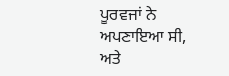ਪੂਰਵਜਾਂ ਨੇ ਅਪਣਾਇਆ ਸੀ, ਅਤੇ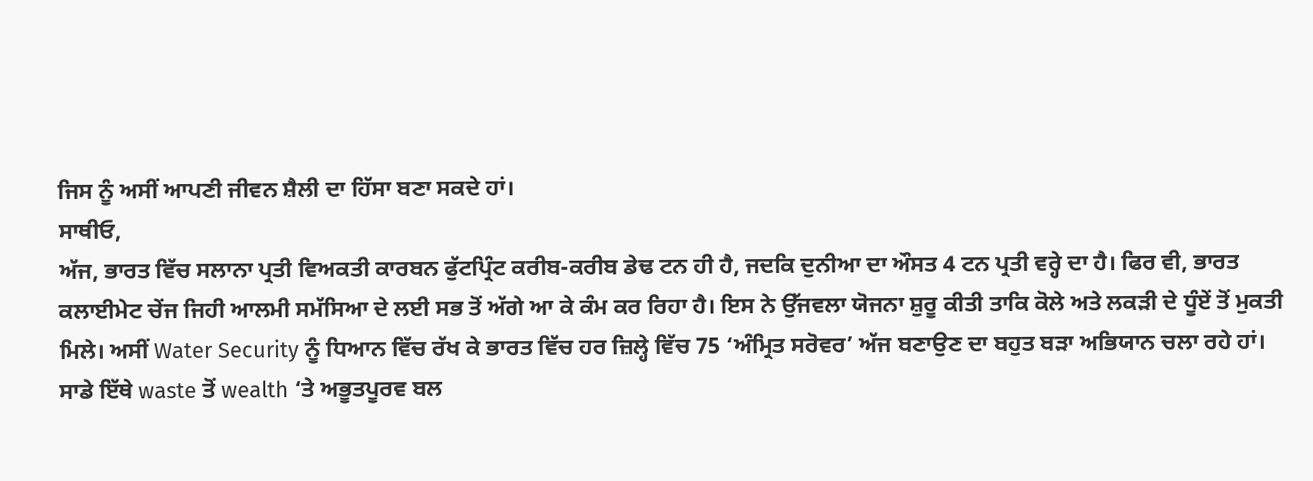ਜਿਸ ਨੂੰ ਅਸੀਂ ਆਪਣੀ ਜੀਵਨ ਸ਼ੈਲੀ ਦਾ ਹਿੱਸਾ ਬਣਾ ਸਕਦੇ ਹਾਂ।
ਸਾਥੀਓ,
ਅੱਜ, ਭਾਰਤ ਵਿੱਚ ਸਲਾਨਾ ਪ੍ਰਤੀ ਵਿਅਕਤੀ ਕਾਰਬਨ ਫੁੱਟਪ੍ਰਿੰਟ ਕਰੀਬ-ਕਰੀਬ ਡੇਢ ਟਨ ਹੀ ਹੈ, ਜਦਕਿ ਦੁਨੀਆ ਦਾ ਔਸਤ 4 ਟਨ ਪ੍ਰਤੀ ਵਰ੍ਹੇ ਦਾ ਹੈ। ਫਿਰ ਵੀ, ਭਾਰਤ ਕਲਾਈਮੇਟ ਚੇਂਜ ਜਿਹੀ ਆਲਮੀ ਸਮੱਸਿਆ ਦੇ ਲਈ ਸਭ ਤੋਂ ਅੱਗੇ ਆ ਕੇ ਕੰਮ ਕਰ ਰਿਹਾ ਹੈ। ਇਸ ਨੇ ਉੱਜਵਲਾ ਯੋਜਨਾ ਸ਼ੁਰੂ ਕੀਤੀ ਤਾਕਿ ਕੋਲੇ ਅਤੇ ਲਕੜੀ ਦੇ ਧੂੰਏਂ ਤੋਂ ਮੁਕਤੀ ਮਿਲੇ। ਅਸੀਂ Water Security ਨੂੰ ਧਿਆਨ ਵਿੱਚ ਰੱਖ ਕੇ ਭਾਰਤ ਵਿੱਚ ਹਰ ਜ਼ਿਲ੍ਹੇ ਵਿੱਚ 75 ‘ਅੰਮ੍ਰਿਤ ਸਰੋਵਰ’ ਅੱਜ ਬਣਾਉਣ ਦਾ ਬਹੁਤ ਬੜਾ ਅਭਿਯਾਨ ਚਲਾ ਰਹੇ ਹਾਂ।
ਸਾਡੇ ਇੱਥੇ waste ਤੋਂ wealth ‘ਤੇ ਅਭੂਤਪੂਰਵ ਬਲ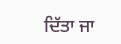ਦਿੱਤਾ ਜਾ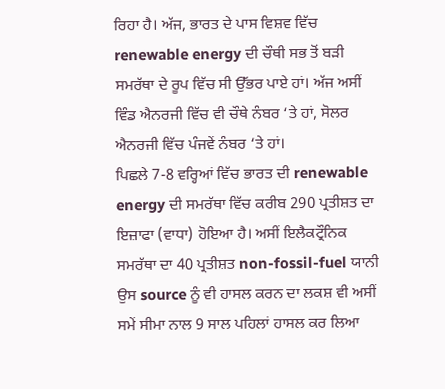ਰਿਹਾ ਹੈ। ਅੱਜ, ਭਾਰਤ ਦੇ ਪਾਸ ਵਿਸ਼ਵ ਵਿੱਚ renewable energy ਦੀ ਚੌਥੀ ਸਭ ਤੋਂ ਬੜੀ ਸਮਰੱਥਾ ਦੇ ਰੂਪ ਵਿੱਚ ਸੀ ਉੱਭਰ ਪਾਏ ਹਾਂ। ਅੱਜ ਅਸੀਂ ਵਿੰਡ ਐਨਰਜੀ ਵਿੱਚ ਵੀ ਚੌਥੇ ਨੰਬਰ ‘ਤੇ ਹਾਂ, ਸੋਲਰ ਐਨਰਜੀ ਵਿੱਚ ਪੰਜਵੇਂ ਨੰਬਰ ‘ਤੇ ਹਾਂ।
ਪਿਛਲੇ 7-8 ਵਰ੍ਹਿਆਂ ਵਿੱਚ ਭਾਰਤ ਦੀ renewable energy ਦੀ ਸਮਰੱਥਾ ਵਿੱਚ ਕਰੀਬ 290 ਪ੍ਰਤੀਸ਼ਤ ਦਾ ਇਜ਼ਾਫਾ (ਵਾਧਾ) ਹੋਇਆ ਹੈ। ਅਸੀਂ ਇਲੈਕਟ੍ਰੌਨਿਕ ਸਮਰੱਥਾ ਦਾ 40 ਪ੍ਰਤੀਸ਼ਤ non-fossil-fuel ਯਾਨੀ ਉਸ source ਨੂੰ ਵੀ ਹਾਸਲ ਕਰਨ ਦਾ ਲਕਸ਼ ਵੀ ਅਸੀਂ ਸਮੇਂ ਸੀਮਾ ਨਾਲ 9 ਸਾਲ ਪਹਿਲਾਂ ਹਾਸਲ ਕਰ ਲਿਆ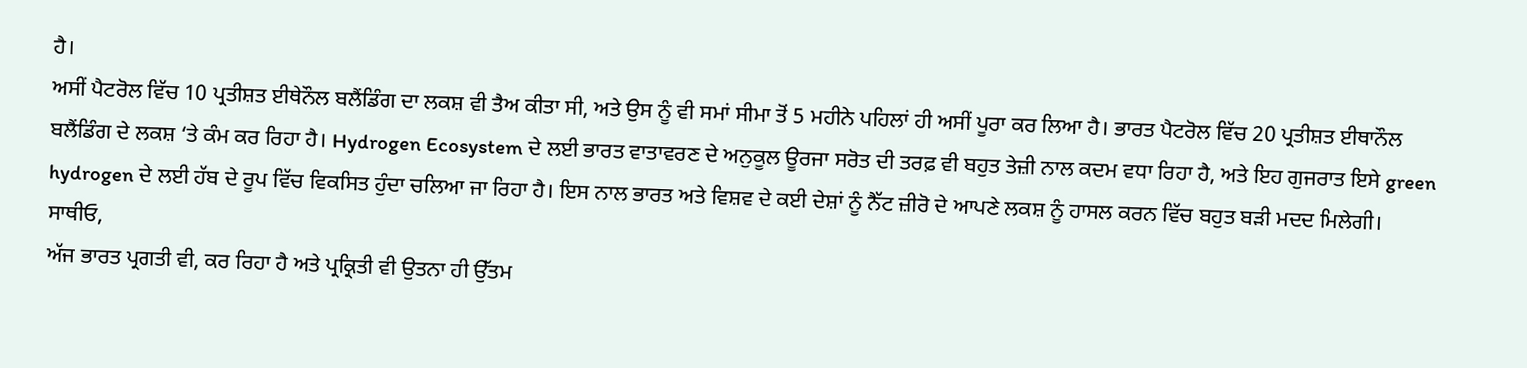ਹੈ।
ਅਸੀਂ ਪੈਟਰੋਲ ਵਿੱਚ 10 ਪ੍ਰਤੀਸ਼ਤ ਈਥੇਨੌਲ ਬਲੈਂਡਿੰਗ ਦਾ ਲਕਸ਼ ਵੀ ਤੈਅ ਕੀਤਾ ਸੀ, ਅਤੇ ਉਸ ਨੂੰ ਵੀ ਸਮਾਂ ਸੀਮਾ ਤੋਂ 5 ਮਹੀਨੇ ਪਹਿਲਾਂ ਹੀ ਅਸੀਂ ਪੂਰਾ ਕਰ ਲਿਆ ਹੈ। ਭਾਰਤ ਪੈਟਰੋਲ ਵਿੱਚ 20 ਪ੍ਰਤੀਸ਼ਤ ਈਥਾਨੌਲ ਬਲੈਂਡਿੰਗ ਦੇ ਲਕਸ਼ ‘ਤੇ ਕੰਮ ਕਰ ਰਿਹਾ ਹੈ। Hydrogen Ecosystem ਦੇ ਲਈ ਭਾਰਤ ਵਾਤਾਵਰਣ ਦੇ ਅਨੁਕੂਲ ਊਰਜਾ ਸਰੋਤ ਦੀ ਤਰਫ਼ ਵੀ ਬਹੁਤ ਤੇਜ਼ੀ ਨਾਲ ਕਦਮ ਵਧਾ ਰਿਹਾ ਹੈ, ਅਤੇ ਇਹ ਗੁਜਰਾਤ ਇਸੇ green hydrogen ਦੇ ਲਈ ਹੱਬ ਦੇ ਰੂਪ ਵਿੱਚ ਵਿਕਸਿਤ ਹੁੰਦਾ ਚਲਿਆ ਜਾ ਰਿਹਾ ਹੈ। ਇਸ ਨਾਲ ਭਾਰਤ ਅਤੇ ਵਿਸ਼ਵ ਦੇ ਕਈ ਦੇਸ਼ਾਂ ਨੂੰ ਨੈੱਟ ਜ਼ੀਰੋ ਦੇ ਆਪਣੇ ਲਕਸ਼ ਨੂੰ ਹਾਸਲ ਕਰਨ ਵਿੱਚ ਬਹੁਤ ਬੜੀ ਮਦਦ ਮਿਲੇਗੀ।
ਸਾਥੀਓ,
ਅੱਜ ਭਾਰਤ ਪ੍ਰਗਤੀ ਵੀ, ਕਰ ਰਿਹਾ ਹੈ ਅਤੇ ਪ੍ਰਕ੍ਰਿਤੀ ਵੀ ਉਤਨਾ ਹੀ ਉੱਤਮ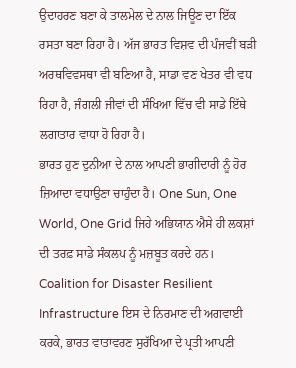ਉਦਾਹਰਣ ਬਣਾ ਕੇ ਤਾਲਮੇਲ ਦੇ ਨਾਲ ਜਿਊਣ ਦਾ ਇੱਕ ਰਸਤਾ ਬਣਾ ਰਿਹਾ ਹੈ। ਅੱਜ ਭਾਰਤ ਵਿਸ਼ਵ ਦੀ ਪੰਜਵੀਂ ਬੜੀ ਅਰਥਵਿਵਸਥਾ ਵੀ ਬਣਿਆ ਹੈ, ਸਾਡਾ ਵਣ ਖੇਤਰ ਵੀ ਵਧ ਰਿਹਾ ਹੈ, ਜੰਗਲੀ ਜੀਵਾਂ ਦੀ ਸੰਖਿਆ ਵਿੱਚ ਵੀ ਸਾਡੇ ਇੱਥੇ ਲਗਾਤਾਰ ਵਾਧਾ ਹੋ ਰਿਹਾ ਹੈ।
ਭਾਰਤ ਹੁਣ ਦੁਨੀਆ ਦੇ ਨਾਲ ਆਪਣੀ ਭਾਗੀਦਾਰੀ ਨੂੰ ਹੋਰ ਜ਼ਿਆਦਾ ਵਧਾਉਣਾ ਚਾਹੁੰਦਾ ਹੈ। One Sun, One World, One Grid ਜਿਹੇ ਅਭਿਯਾਨ ਐਸੇ ਹੀ ਲਕਸ਼ਾਂ ਦੀ ਤਰਫ਼ ਸਾਡੇ ਸੰਕਲਪ ਨੂੰ ਮਜ਼ਬੂਤ ਕਰਦੇ ਹਨ। Coalition for Disaster Resilient Infrastructure ਇਸ ਦੇ ਨਿਰਮਾਣ ਦੀ ਅਗਵਾਈ ਕਰਕੇ, ਭਾਰਤ ਵਾਤਾਵਰਣ ਸੁਰੱਖਿਆ ਦੇ ਪ੍ਰਤੀ ਆਪਣੀ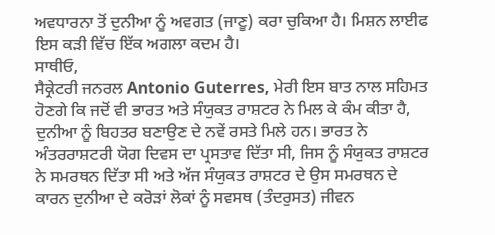ਅਵਧਾਰਨਾ ਤੋਂ ਦੁਨੀਆ ਨੂੰ ਅਵਗਤ (ਜਾਣੂ) ਕਰਾ ਚੁਕਿਆ ਹੈ। ਮਿਸ਼ਨ ਲਾਈਫ ਇਸ ਕੜੀ ਵਿੱਚ ਇੱਕ ਅਗਲਾ ਕਦਮ ਹੈ।
ਸਾਥੀਓ,
ਸੈਕ੍ਰੇਟਰੀ ਜਨਰਲ Antonio Guterres, ਮੇਰੀ ਇਸ ਬਾਤ ਨਾਲ ਸਹਿਮਤ ਹੋਣਗੇ ਕਿ ਜਦੋਂ ਵੀ ਭਾਰਤ ਅਤੇ ਸੰਯੁਕਤ ਰਾਸ਼ਟਰ ਨੇ ਮਿਲ ਕੇ ਕੰਮ ਕੀਤਾ ਹੈ, ਦੁਨੀਆ ਨੂੰ ਬਿਹਤਰ ਬਣਾਉਣ ਦੇ ਨਵੇਂ ਰਸਤੇ ਮਿਲੇ ਹਨ। ਭਾਰਤ ਨੇ ਅੰਤਰਰਾਸ਼ਟਰੀ ਯੋਗ ਦਿਵਸ ਦਾ ਪ੍ਰਸਤਾਵ ਦਿੱਤਾ ਸੀ, ਜਿਸ ਨੂੰ ਸੰਯੁਕਤ ਰਾਸ਼ਟਰ ਨੇ ਸਮਰਥਨ ਦਿੱਤਾ ਸੀ ਅਤੇ ਅੱਜ ਸੰਯੁਕਤ ਰਾਸ਼ਟਰ ਦੇ ਉਸ ਸਮਰਥਨ ਦੇ ਕਾਰਨ ਦੁਨੀਆ ਦੇ ਕਰੋੜਾਂ ਲੋਕਾਂ ਨੂੰ ਸਵਸਥ (ਤੰਦਰੁਸਤ) ਜੀਵਨ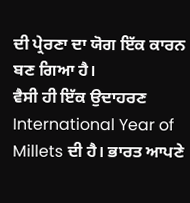ਦੀ ਪ੍ਰੇਰਣਾ ਦਾ ਯੋਗ ਇੱਕ ਕਾਰਨ ਬਣ ਗਿਆ ਹੈ।
ਵੈਸੀ ਹੀ ਇੱਕ ਉਦਾਹਰਣ International Year of Millets ਦੀ ਹੈ। ਭਾਰਤ ਆਪਣੇ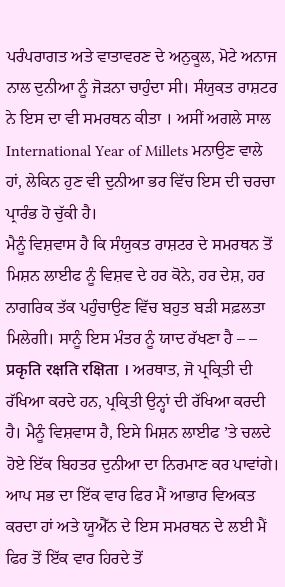ਪਰੰਪਰਾਗਤ ਅਤੇ ਵਾਤਾਵਰਣ ਦੇ ਅਨੁਕੂਲ, ਮੋਟੇ ਅਨਾਜ ਨਾਲ ਦੁਨੀਆ ਨੂੰ ਜੋੜਨਾ ਚਾਹੁੰਦਾ ਸੀ। ਸੰਯੁਕਤ ਰਾਸ਼ਟਰ ਨੇ ਇਸ ਦਾ ਵੀ ਸਮਰਥਨ ਕੀਤਾ । ਅਸੀਂ ਅਗਲੇ ਸਾਲ International Year of Millets ਮਨਾਉਣ ਵਾਲੇ ਹਾਂ, ਲੇਕਿਨ ਹੁਣ ਵੀ ਦੁਨੀਆ ਭਰ ਵਿੱਚ ਇਸ ਦੀ ਚਰਚਾ ਪ੍ਰਾਰੰਭ ਹੋ ਚੁੱਕੀ ਹੈ।
ਮੈਨੂੰ ਵਿਸ਼ਵਾਸ ਹੈ ਕਿ ਸੰਯੁਕਤ ਰਾਸ਼ਟਰ ਦੇ ਸਮਰਥਨ ਤੋਂ ਮਿਸ਼ਨ ਲਾਈਫ ਨੂੰ ਵਿਸ਼ਵ ਦੇ ਹਰ ਕੋਨੇ, ਹਰ ਦੇਸ਼, ਹਰ ਨਾਗਰਿਕ ਤੱਕ ਪਹੁੰਚਾਉਣ ਵਿੱਚ ਬਹੁਤ ਬੜੀ ਸਫ਼ਲਤਾ ਮਿਲੇਗੀ। ਸਾਨੂੰ ਇਸ ਮੰਤਰ ਨੂੰ ਯਾਦ ਰੱਖਣਾ ਹੈ – – प्रकृति रक्षति रक्षिता । ਅਰਥਾਤ, ਜੋ ਪ੍ਰਕ੍ਰਿਤੀ ਦੀ ਰੱਖਿਆ ਕਰਦੇ ਹਨ, ਪ੍ਰਕ੍ਰਿਤੀ ਉਨ੍ਹਾਂ ਦੀ ਰੱਖਿਆ ਕਰਦੀ ਹੈ। ਮੈਨੂੰ ਵਿਸ਼ਵਾਸ ਹੈ, ਇਸੇ ਮਿਸ਼ਨ ਲਾਈਫ ’ਤੇ ਚਲਦੇ ਹੋਏ ਇੱਕ ਬਿਹਤਰ ਦੁਨੀਆ ਦਾ ਨਿਰਮਾਣ ਕਰ ਪਾਵਾਂਗੇ। ਆਪ ਸਭ ਦਾ ਇੱਕ ਵਾਰ ਫਿਰ ਮੈਂ ਆਭਾਰ ਵਿਅਕਤ ਕਰਦਾ ਹਾਂ ਅਤੇ ਯੂਐੱਨ ਦੇ ਇਸ ਸਮਰਥਨ ਦੇ ਲਈ ਮੈਂ ਫਿਰ ਤੋਂ ਇੱਕ ਵਾਰ ਹਿਰਦੇ ਤੋਂ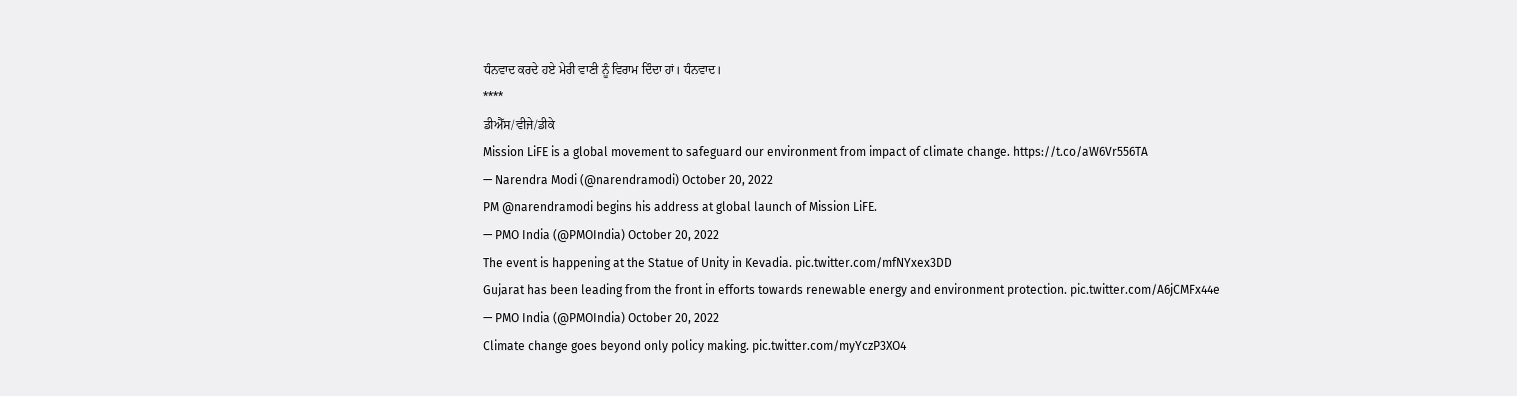ਧੰਨਵਾਦ ਕਰਦੇ ਹਏ ਮੇਰੀ ਵਾਣੀ ਨੂੰ ਵਿਰਾਮ ਦਿੰਦਾ ਹਾਂ। ਧੰਨਵਾਦ।
****
ਡੀਐੱਸ/ਵੀਜੇ/ਡੀਕੇ
Mission LiFE is a global movement to safeguard our environment from impact of climate change. https://t.co/aW6Vr556TA
— Narendra Modi (@narendramodi) October 20, 2022
PM @narendramodi begins his address at global launch of Mission LiFE.
— PMO India (@PMOIndia) October 20, 2022
The event is happening at the Statue of Unity in Kevadia. pic.twitter.com/mfNYxex3DD
Gujarat has been leading from the front in efforts towards renewable energy and environment protection. pic.twitter.com/A6jCMFx44e
— PMO India (@PMOIndia) October 20, 2022
Climate change goes beyond only policy making. pic.twitter.com/myYczP3XO4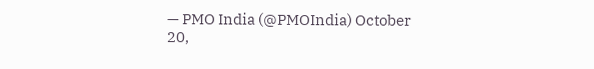— PMO India (@PMOIndia) October 20,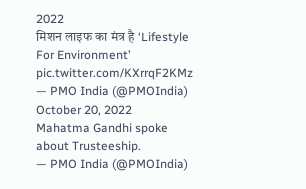2022
मिशन लाइफ का मंत्र है ‘Lifestyle For Environment’ pic.twitter.com/KXrrqF2KMz
— PMO India (@PMOIndia) October 20, 2022
Mahatma Gandhi spoke about Trusteeship.
— PMO India (@PMOIndia)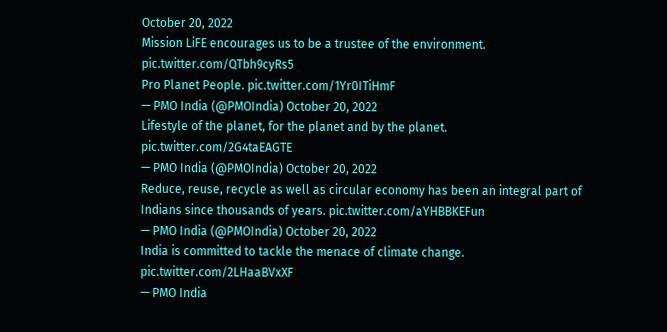October 20, 2022
Mission LiFE encourages us to be a trustee of the environment. pic.twitter.com/QTbh9cyRs5
Pro Planet People. pic.twitter.com/1Yr0ITiHmF
— PMO India (@PMOIndia) October 20, 2022
Lifestyle of the planet, for the planet and by the planet. pic.twitter.com/2G4taEAGTE
— PMO India (@PMOIndia) October 20, 2022
Reduce, reuse, recycle as well as circular economy has been an integral part of Indians since thousands of years. pic.twitter.com/aYHBBKEFun
— PMO India (@PMOIndia) October 20, 2022
India is committed to tackle the menace of climate change. pic.twitter.com/2LHaaBVxXF
— PMO India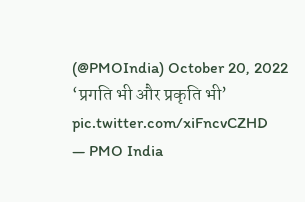(@PMOIndia) October 20, 2022
‘प्रगति भी और प्रकृति भी’ pic.twitter.com/xiFncvCZHD
— PMO India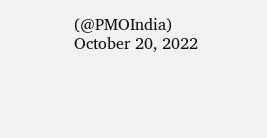(@PMOIndia) October 20, 2022